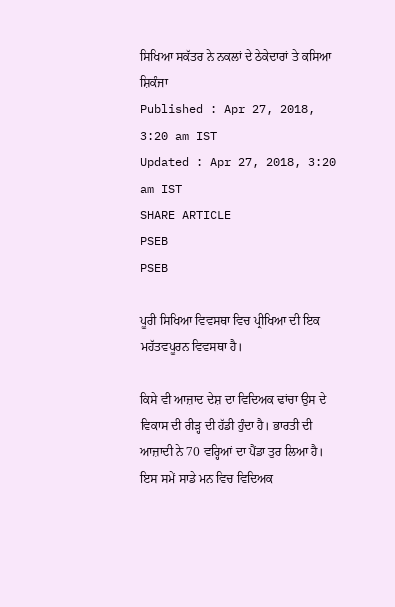ਸਿਖਿਆ ਸਕੱਤਰ ਨੇ ਨਕਲਾਂ ਦੇ ਠੇਕੇਦਾਰਾਂ ਤੇ ਕਸਿਆ ਸ਼ਿਕੰਜਾ
Published : Apr 27, 2018, 3:20 am IST
Updated : Apr 27, 2018, 3:20 am IST
SHARE ARTICLE
PSEB
PSEB

ਪੂਰੀ ਸਿਖਿਆ ਵਿਵਸਥਾ ਵਿਚ ਪ੍ਰੀਖਿਆ ਦੀ ਇਕ ਮਹੱਤਵਪੂਰਨ ਵਿਵਸਥਾ ਹੈ।

ਕਿਸੇ ਵੀ ਆਜ਼ਾਦ ਦੇਸ਼ ਦਾ ਵਿਦਿਅਕ ਢਾਂਚਾ ਉਸ ਦੇ ਵਿਕਾਸ ਦੀ ਰੀੜ੍ਹ ਦੀ ਹੱਡੀ ਹੁੰਦਾ ਹੈ। ਭਾਰਤੀ ਦੀ ਆਜ਼ਾਦੀ ਨੇ 70 ਵਰ੍ਹਿਆਂ ਦਾ ਪੈਂਡਾ ਤੁਰ ਲਿਆ ਹੈ। ਇਸ ਸਮੇਂ ਸਾਡੇ ਮਨ ਵਿਚ ਵਿਦਿਅਕ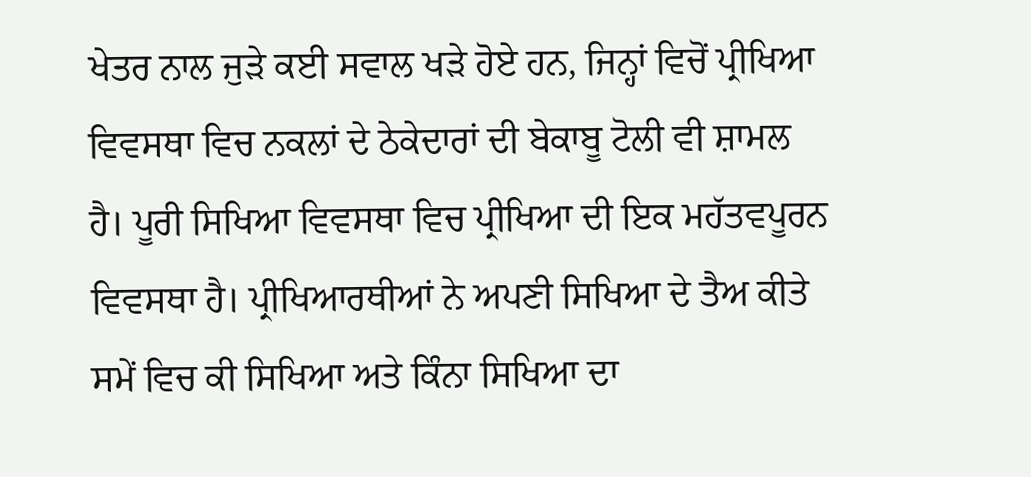ਖੇਤਰ ਨਾਲ ਜੁੜੇ ਕਈ ਸਵਾਲ ਖੜੇ ਹੋਏ ਹਨ, ਜਿਨ੍ਹਾਂ ਵਿਚੋਂ ਪ੍ਰੀਖਿਆ ਵਿਵਸਥਾ ਵਿਚ ਨਕਲਾਂ ਦੇ ਠੇਕੇਦਾਰਾਂ ਦੀ ਬੇਕਾਬੂ ਟੋਲੀ ਵੀ ਸ਼ਾਮਲ ਹੈ। ਪੂਰੀ ਸਿਖਿਆ ਵਿਵਸਥਾ ਵਿਚ ਪ੍ਰੀਖਿਆ ਦੀ ਇਕ ਮਹੱਤਵਪੂਰਨ ਵਿਵਸਥਾ ਹੈ। ਪ੍ਰੀਖਿਆਰਥੀਆਂ ਨੇ ਅਪਣੀ ਸਿਖਿਆ ਦੇ ਤੈਅ ਕੀਤੇ ਸਮੇਂ ਵਿਚ ਕੀ ਸਿਖਿਆ ਅਤੇ ਕਿੰਨਾ ਸਿਖਿਆ ਦਾ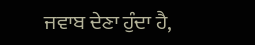ਜਵਾਬ ਦੇਣਾ ਹੁੰਦਾ ਹੈ,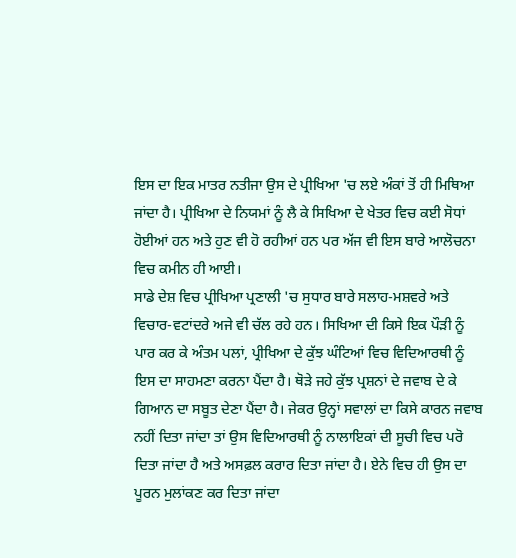ਇਸ ਦਾ ਇਕ ਮਾਤਰ ਨਤੀਜਾ ਉਸ ਦੇ ਪ੍ਰੀਖਿਆ 'ਚ ਲਏ ਅੰਕਾਂ ਤੋਂ ਹੀ ਮਿਥਿਆ ਜਾਂਦਾ ਹੈ। ਪ੍ਰੀਖਿਆ ਦੇ ਨਿਯਮਾਂ ਨੂੰ ਲੈ ਕੇ ਸਿਖਿਆ ਦੇ ਖੇਤਰ ਵਿਚ ਕਈ ਸੋਧਾਂ ਹੋਈਆਂ ਹਨ ਅਤੇ ਹੁਣ ਵੀ ਹੋ ਰਹੀਆਂ ਹਨ ਪਰ ਅੱਜ ਵੀ ਇਸ ਬਾਰੇ ਆਲੋਚਨਾ ਵਿਚ ਕਮੀਨ ਹੀ ਆਈ।
ਸਾਡੇ ਦੇਸ਼ ਵਿਚ ਪ੍ਰੀਖਿਆ ਪ੍ਰਣਾਲੀ 'ਚ ਸੁਧਾਰ ਬਾਰੇ ਸਲਾਹ-ਮਸ਼ਵਰੇ ਅਤੇ ਵਿਚਾਰ-ਵਟਾਂਦਰੇ ਅਜੇ ਵੀ ਚੱਲ ਰਹੇ ਹਨ। ਸਿਖਿਆ ਦੀ ਕਿਸੇ ਇਕ ਪੌੜੀ ਨੂੰ ਪਾਰ ਕਰ ਕੇ ਅੰਤਮ ਪਲਾਂ, ਪ੍ਰੀਖਿਆ ਦੇ ਕੁੱਝ ਘੰਟਿਆਂ ਵਿਚ ਵਿਦਿਆਰਥੀ ਨੂੰ ਇਸ ਦਾ ਸਾਹਮਣਾ ਕਰਨਾ ਪੈਂਦਾ ਹੈ। ਥੋੜੇ ਜਹੇ ਕੁੱਝ ਪ੍ਰਸ਼ਨਾਂ ਦੇ ਜਵਾਬ ਦੇ ਕੇ ਗਿਆਨ ਦਾ ਸਬੂਤ ਦੇਣਾ ਪੈਂਦਾ ਹੈ। ਜੇਕਰ ਉਨ੍ਹਾਂ ਸਵਾਲਾਂ ਦਾ ਕਿਸੇ ਕਾਰਨ ਜਵਾਬ ਨਹੀਂ ਦਿਤਾ ਜਾਂਦਾ ਤਾਂ ਉਸ ਵਿਦਿਆਰਥੀ ਨੂੰ ਨਾਲਾਇਕਾਂ ਦੀ ਸੂਚੀ ਵਿਚ ਪਰੋ ਦਿਤਾ ਜਾਂਦਾ ਹੈ ਅਤੇ ਅਸਫ਼ਲ ਕਰਾਰ ਦਿਤਾ ਜਾਂਦਾ ਹੈ। ਏਨੇ ਵਿਚ ਹੀ ਉਸ ਦਾ ਪੂਰਨ ਮੁਲਾਂਕਣ ਕਰ ਦਿਤਾ ਜਾਂਦਾ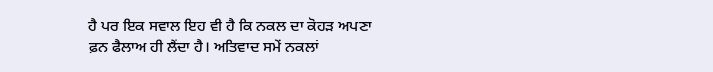ਹੈ ਪਰ ਇਕ ਸਵਾਲ ਇਹ ਵੀ ਹੈ ਕਿ ਨਕਲ ਦਾ ਕੋਹੜ ਅਪਣਾ ਫ਼ਨ ਫੈਲਾਅ ਹੀ ਲੈਂਦਾ ਹੈ। ਅਤਿਵਾਦ ਸਮੇਂ ਨਕਲਾਂ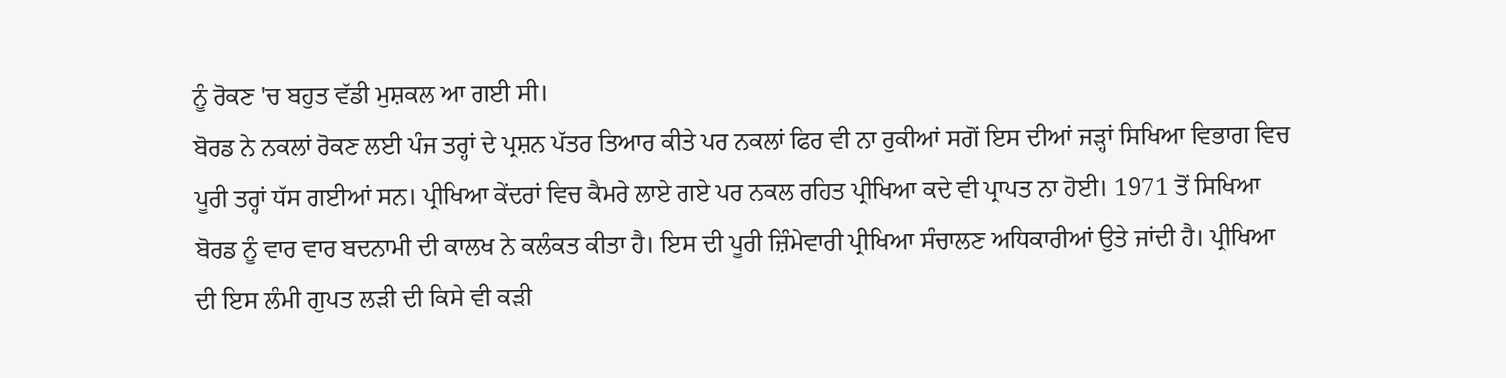ਨੂੰ ਰੋਕਣ 'ਚ ਬਹੁਤ ਵੱਡੀ ਮੁਸ਼ਕਲ ਆ ਗਈ ਸੀ।
ਬੋਰਡ ਨੇ ਨਕਲਾਂ ਰੋਕਣ ਲਈ ਪੰਜ ਤਰ੍ਹਾਂ ਦੇ ਪ੍ਰਸ਼ਨ ਪੱਤਰ ਤਿਆਰ ਕੀਤੇ ਪਰ ਨਕਲਾਂ ਫਿਰ ਵੀ ਨਾ ਰੁਕੀਆਂ ਸਗੋਂ ਇਸ ਦੀਆਂ ਜੜ੍ਹਾਂ ਸਿਖਿਆ ਵਿਭਾਗ ਵਿਚ ਪੂਰੀ ਤਰ੍ਹਾਂ ਧੱਸ ਗਈਆਂ ਸਨ। ਪ੍ਰੀਖਿਆ ਕੇਂਦਰਾਂ ਵਿਚ ਕੈਮਰੇ ਲਾਏ ਗਏ ਪਰ ਨਕਲ ਰਹਿਤ ਪ੍ਰੀਖਿਆ ਕਦੇ ਵੀ ਪ੍ਰਾਪਤ ਨਾ ਹੋਈ। 1971 ਤੋਂ ਸਿਖਿਆ ਬੋਰਡ ਨੂੰ ਵਾਰ ਵਾਰ ਬਦਨਾਮੀ ਦੀ ਕਾਲਖ ਨੇ ਕਲੰਕਤ ਕੀਤਾ ਹੈ। ਇਸ ਦੀ ਪੂਰੀ ਜ਼ਿੰਮੇਵਾਰੀ ਪ੍ਰੀਖਿਆ ਸੰਚਾਲਣ ਅਧਿਕਾਰੀਆਂ ਉਤੇ ਜਾਂਦੀ ਹੈ। ਪ੍ਰੀਖਿਆ ਦੀ ਇਸ ਲੰਮੀ ਗੁਪਤ ਲੜੀ ਦੀ ਕਿਸੇ ਵੀ ਕੜੀ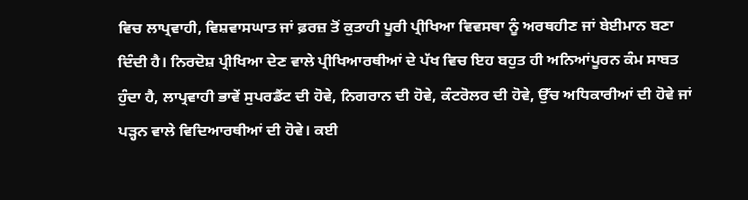ਵਿਚ ਲਾਪ੍ਰਵਾਹੀ, ਵਿਸ਼ਵਾਸਘਾਤ ਜਾਂ ਫ਼ਰਜ਼ ਤੋਂ ਕੁਤਾਹੀ ਪੂਰੀ ਪ੍ਰੀਖਿਆ ਵਿਵਸਥਾ ਨੂੰ ਅਰਥਹੀਣ ਜਾਂ ਬੇਈਮਾਨ ਬਣਾ ਦਿੰਦੀ ਹੈ। ਨਿਰਦੋਸ਼ ਪ੍ਰੀਖਿਆ ਦੇਣ ਵਾਲੇ ਪ੍ਰੀਖਿਆਰਥੀਆਂ ਦੇ ਪੱਖ ਵਿਚ ਇਹ ਬਹੁਤ ਹੀ ਅਨਿਆਂਪੂਰਨ ਕੰਮ ਸਾਬਤ ਹੁੰਦਾ ਹੈ, ਲਾਪ੍ਰਵਾਹੀ ਭਾਵੇਂ ਸੁਪਰਡੈਂਟ ਦੀ ਹੋਵੇ, ਨਿਗਰਾਨ ਦੀ ਹੋਵੇ, ਕੰਟਰੋਲਰ ਦੀ ਹੋਵੇ, ਉੱਚ ਅਧਿਕਾਰੀਆਂ ਦੀ ਹੋਵੇ ਜਾਂ ਪੜ੍ਹਨ ਵਾਲੇ ਵਿਦਿਆਰਥੀਆਂ ਦੀ ਹੋਵੇ। ਕਈ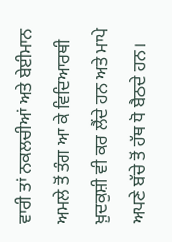ਵਾਰੀ ਤਾਂ ਨਕਲਚੀਆਂ ਅਤੇ ਬੇਈਮਾਨ ਅਮਲੇ ਤੋਂ ਤੰਗ ਆ ਕੇ ਵਿਦਿਆਰਥੀ ਖ਼ੁਦਕੁਸ਼ੀ ਵੀ ਕਰ ਲੈਂਦੇ ਹਨ ਅਤੇ ਮਾਪੇ ਅਪਣੇ ਬੱਚੇ ਤੋਂ ਹੱਥ ਧੋ ਬੈਠਦੇ ਹਨ।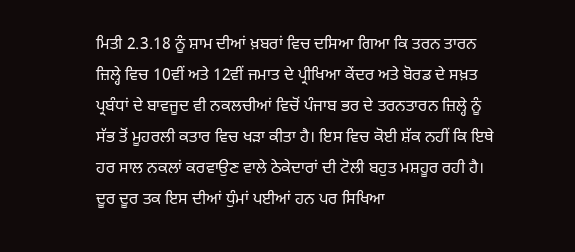ਮਿਤੀ 2.3.18 ਨੂੰ ਸ਼ਾਮ ਦੀਆਂ ਖ਼ਬਰਾਂ ਵਿਚ ਦਸਿਆ ਗਿਆ ਕਿ ਤਰਨ ਤਾਰਨ ਜ਼ਿਲ੍ਹੇ ਵਿਚ 10ਵੀਂ ਅਤੇ 12ਵੀਂ ਜਮਾਤ ਦੇ ਪ੍ਰੀਖਿਆ ਕੇਂਦਰ ਅਤੇ ਬੋਰਡ ਦੇ ਸਖ਼ਤ ਪ੍ਰਬੰਧਾਂ ਦੇ ਬਾਵਜੂਦ ਵੀ ਨਕਲਚੀਆਂ ਵਿਚੋਂ ਪੰਜਾਬ ਭਰ ਦੇ ਤਰਨਤਾਰਨ ਜ਼ਿਲ੍ਹੇ ਨੂੰ ਸੱਭ ਤੋਂ ਮੂਹਰਲੀ ਕਤਾਰ ਵਿਚ ਖੜਾ ਕੀਤਾ ਹੈ। ਇਸ ਵਿਚ ਕੋਈ ਸ਼ੱਕ ਨਹੀਂ ਕਿ ਇਥੇ ਹਰ ਸਾਲ ਨਕਲਾਂ ਕਰਵਾਉਣ ਵਾਲੇ ਠੇਕੇਦਾਰਾਂ ਦੀ ਟੋਲੀ ਬਹੁਤ ਮਸ਼ਹੂਰ ਰਹੀ ਹੈ। ਦੂਰ ਦੂਰ ਤਕ ਇਸ ਦੀਆਂ ਧੁੰਮਾਂ ਪਈਆਂ ਹਨ ਪਰ ਸਿਖਿਆ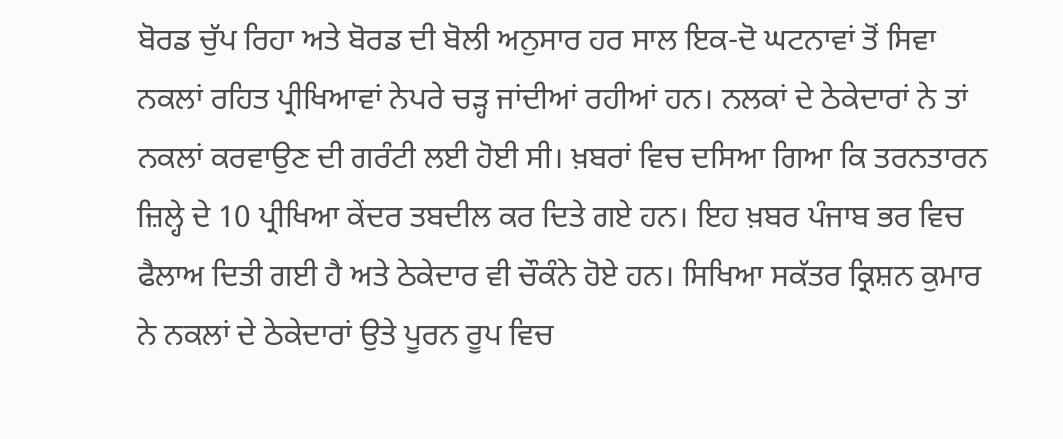ਬੋਰਡ ਚੁੱਪ ਰਿਹਾ ਅਤੇ ਬੋਰਡ ਦੀ ਬੋਲੀ ਅਨੁਸਾਰ ਹਰ ਸਾਲ ਇਕ-ਦੋ ਘਟਨਾਵਾਂ ਤੋਂ ਸਿਵਾ ਨਕਲਾਂ ਰਹਿਤ ਪ੍ਰੀਖਿਆਵਾਂ ਨੇਪਰੇ ਚੜ੍ਹ ਜਾਂਦੀਆਂ ਰਹੀਆਂ ਹਨ। ਨਲਕਾਂ ਦੇ ਠੇਕੇਦਾਰਾਂ ਨੇ ਤਾਂ ਨਕਲਾਂ ਕਰਵਾਉਣ ਦੀ ਗਰੰਟੀ ਲਈ ਹੋਈ ਸੀ। ਖ਼ਬਰਾਂ ਵਿਚ ਦਸਿਆ ਗਿਆ ਕਿ ਤਰਨਤਾਰਨ ਜ਼ਿਲ੍ਹੇ ਦੇ 10 ਪ੍ਰੀਖਿਆ ਕੇਂਦਰ ਤਬਦੀਲ ਕਰ ਦਿਤੇ ਗਏ ਹਨ। ਇਹ ਖ਼ਬਰ ਪੰਜਾਬ ਭਰ ਵਿਚ ਫੈਲਾਅ ਦਿਤੀ ਗਈ ਹੈ ਅਤੇ ਠੇਕੇਦਾਰ ਵੀ ਚੌਕੰਨੇ ਹੋਏ ਹਨ। ਸਿਖਿਆ ਸਕੱਤਰ ਕ੍ਰਿਸ਼ਨ ਕੁਮਾਰ ਨੇ ਨਕਲਾਂ ਦੇ ਠੇਕੇਦਾਰਾਂ ਉਤੇ ਪੂਰਨ ਰੂਪ ਵਿਚ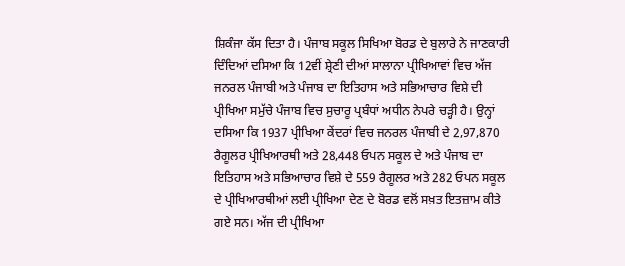ਸ਼ਿਕੰਜਾ ਕੱਸ ਦਿਤਾ ਹੈ। ਪੰਜਾਬ ਸਕੂਲ ਸਿਖਿਆ ਬੋਰਡ ਦੇ ਬੁਲਾਰੇ ਨੇ ਜਾਣਕਾਰੀ ਦਿੰਦਿਆਂ ਦਸਿਆ ਕਿ 12ਵੀਂ ਸ਼੍ਰੇਣੀ ਦੀਆਂ ਸਾਲਾਨਾ ਪ੍ਰੀਖਿਆਵਾਂ ਵਿਚ ਅੱਜ ਜਨਰਲ ਪੰਜਾਬੀ ਅਤੇ ਪੰਜਾਬ ਦਾ ਇਤਿਹਾਸ ਅਤੇ ਸਭਿਆਚਾਰ ਵਿਸ਼ੇ ਦੀ ਪ੍ਰੀਖਿਆ ਸਮੁੱਚੇ ਪੰਜਾਬ ਵਿਚ ਸੁਚਾਰੂ ਪ੍ਰਬੰਧਾਂ ਅਧੀਨ ਨੇਪਰੇ ਚੜ੍ਹੀ ਹੈ। ਉਨ੍ਹਾਂ ਦਸਿਆ ਕਿ 1937 ਪ੍ਰੀਖਿਆ ਕੇਂਦਰਾਂ ਵਿਚ ਜਨਰਲ ਪੰਜਾਬੀ ਦੇ 2,97,870 ਰੈਗੂਲਰ ਪ੍ਰੀਖਿਆਰਥੀ ਅਤੇ 28,448 ਓਪਨ ਸਕੂਲ ਦੇ ਅਤੇ ਪੰਜਾਬ ਦਾ ਇਤਿਹਾਸ ਅਤੇ ਸਭਿਆਚਾਰ ਵਿਸ਼ੇ ਦੇ 559 ਰੈਗੂਲਰ ਅਤੇ 282 ਓਪਨ ਸਕੂਲ ਦੇ ਪ੍ਰੀਖਿਆਰਥੀਆਂ ਲਈ ਪ੍ਰੀਖਿਆ ਦੇਣ ਦੇ ਬੋਰਡ ਵਲੋਂ ਸਖ਼ਤ ਇਤਜ਼ਾਮ ਕੀਤੇ ਗਏ ਸਨ। ਅੱਜ ਦੀ ਪ੍ਰੀਖਿਆ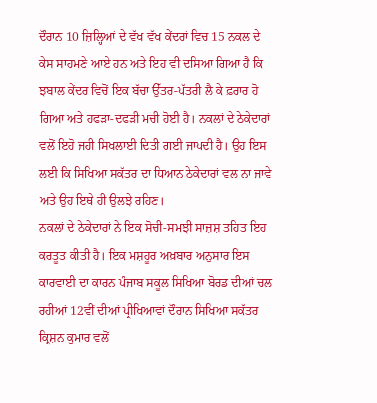ਦੌਰਾਨ 10 ਜ਼ਿਲ੍ਹਿਆਂ ਦੇ ਵੱਖ ਵੱਖ ਕੇਂਦਰਾਂ ਵਿਚ 15 ਨਕਲ ਦੇ ਕੇਸ ਸਾਹਮਣੇ ਆਏ ਹਨ ਅਤੇ ਇਹ ਵੀ ਦਸਿਆ ਗਿਆ ਹੈ ਕਿ ਝਬਾਲ ਕੇਂਦਰ ਵਿਚੋਂ ਇਕ ਬੱਚਾ ਉੱਤਰ-ਪੱਤਰੀ ਲੈ ਕੇ ਫ਼ਰਾਰ ਹੋ ਗਿਆ ਅਤੇ ਹਫੜਾ-ਦਫੜੀ ਮਚੀ ਹੋਈ ਹੈ। ਨਕਲਾਂ ਦੇ ਠੇਕੇਦਾਰਾਂ ਵਲੋਂ ਇਹੋ ਜਹੀ ਸਿਖਲਾਈ ਦਿਤੀ ਗਈ ਜਾਪਦੀ ਹੈ। ਉਹ ਇਸ ਲਈ ਕਿ ਸਿਖਿਆ ਸਕੱਤਰ ਦਾ ਧਿਆਨ ਠੇਕੇਦਾਰਾਂ ਵਲ ਨਾ ਜਾਵੇ ਅਤੇ ਉਹ ਇਥੇ ਹੀ ਉਲਝੇ ਰਹਿਣ।
ਨਕਲਾਂ ਦੇ ਠੇਕੇਦਾਰਾਂ ਨੇ ਇਕ ਸੋਚੀ-ਸਮਝੀ ਸਾਜ਼ਸ਼ ਤਹਿਤ ਇਹ ਕਰਤੂਤ ਕੀਤੀ ਹੈ। ਇਕ ਮਸ਼ਹੂਰ ਅਖ਼ਬਾਰ ਅਨੁਸਾਰ ਇਸ ਕਾਰਵਾਈ ਦਾ ਕਾਰਨ ਪੰਜਾਬ ਸਕੂਲ ਸਿਖਿਆ ਬੋਰਡ ਦੀਆਂ ਚਲ ਰਹੀਆਂ 12ਵੀਂ ਦੀਆਂ ਪ੍ਰੀਖਿਆਵਾਂ ਦੌਰਾਨ ਸਿਖਿਆ ਸਕੱਤਰ ਕ੍ਰਿਸ਼ਨ ਕੁਮਾਰ ਵਲੋਂ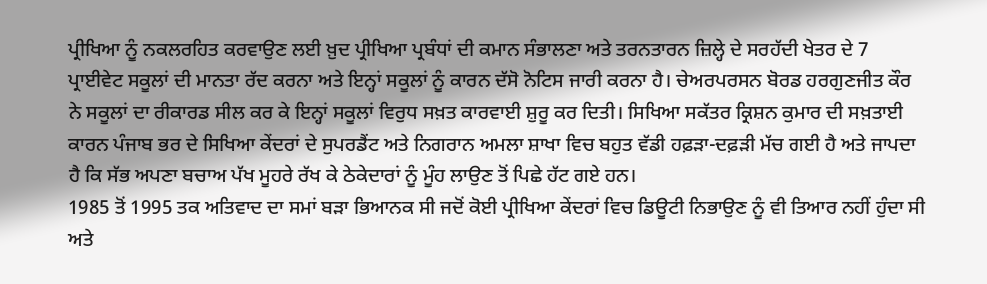ਪ੍ਰੀਖਿਆ ਨੂੰ ਨਕਲਰਹਿਤ ਕਰਵਾਉਣ ਲਈ ਖ਼ੁਦ ਪ੍ਰੀਖਿਆ ਪ੍ਰਬੰਧਾਂ ਦੀ ਕਮਾਨ ਸੰਭਾਲਣਾ ਅਤੇ ਤਰਨਤਾਰਨ ਜ਼ਿਲ੍ਹੇ ਦੇ ਸਰਹੱਦੀ ਖੇਤਰ ਦੇ 7 ਪ੍ਰਾਈਵੇਟ ਸਕੂਲਾਂ ਦੀ ਮਾਨਤਾ ਰੱਦ ਕਰਨਾ ਅਤੇ ਇਨ੍ਹਾਂ ਸਕੂਲਾਂ ਨੂੰ ਕਾਰਨ ਦੱਸੋ ਨੋਟਿਸ ਜਾਰੀ ਕਰਨਾ ਹੈ। ਚੇਅਰਪਰਸਨ ਬੋਰਡ ਹਰਗੁਣਜੀਤ ਕੌਰ ਨੇ ਸਕੂਲਾਂ ਦਾ ਰੀਕਾਰਡ ਸੀਲ ਕਰ ਕੇ ਇਨ੍ਹਾਂ ਸਕੂਲਾਂ ਵਿਰੁਧ ਸਖ਼ਤ ਕਾਰਵਾਈ ਸ਼ੁਰੂ ਕਰ ਦਿਤੀ। ਸਿਖਿਆ ਸਕੱਤਰ ਕ੍ਰਿਸ਼ਨ ਕੁਮਾਰ ਦੀ ਸਖ਼ਤਾਈ ਕਾਰਨ ਪੰਜਾਬ ਭਰ ਦੇ ਸਿਖਿਆ ਕੇਂਦਰਾਂ ਦੇ ਸੁਪਰਡੈਂਟ ਅਤੇ ਨਿਗਰਾਨ ਅਮਲਾ ਸ਼ਾਖਾ ਵਿਚ ਬਹੁਤ ਵੱਡੀ ਹਫ਼ੜਾ-ਦਫ਼ੜੀ ਮੱਚ ਗਈ ਹੈ ਅਤੇ ਜਾਪਦਾ ਹੈ ਕਿ ਸੱਭ ਅਪਣਾ ਬਚਾਅ ਪੱਖ ਮੂਹਰੇ ਰੱਖ ਕੇ ਠੇਕੇਦਾਰਾਂ ਨੂੰ ਮੂੰਹ ਲਾਉਣ ਤੋਂ ਪਿਛੇ ਹੱਟ ਗਏ ਹਨ।
1985 ਤੋਂ 1995 ਤਕ ਅਤਿਵਾਦ ਦਾ ਸਮਾਂ ਬੜਾ ਭਿਆਨਕ ਸੀ ਜਦੋਂ ਕੋਈ ਪ੍ਰੀਖਿਆ ਕੇਂਦਰਾਂ ਵਿਚ ਡਿਊਟੀ ਨਿਭਾਉਣ ਨੂੰ ਵੀ ਤਿਆਰ ਨਹੀਂ ਹੁੰਦਾ ਸੀ ਅਤੇ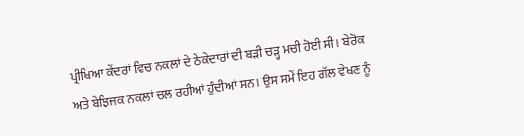ਪ੍ਰੀਖਿਆ ਕੇਂਦਰਾਂ ਵਿਚ ਨਕਲਾਂ ਦੇ ਠੇਕੇਦਾਰਾਂ ਦੀ ਬੜੀ ਚੜ੍ਹ ਮਚੀ ਹੋਈ ਸੀ। ਬੇਰੋਕ ਅਤੇ ਬੇਝਿਜਕ ਨਕਲਾਂ ਚਲ ਰਹੀਆਂ ਹੁੰਦੀਆਂ ਸਨ। ਉਸ ਸਮੇਂ ਇਹ ਗੱਲ ਵੇਖਣ ਨੂੰ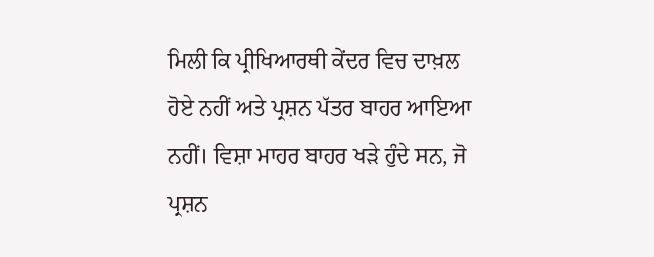ਮਿਲੀ ਕਿ ਪ੍ਰੀਖਿਆਰਥੀ ਕੇਂਦਰ ਵਿਚ ਦਾਖ਼ਲ ਹੋਏ ਨਹੀਂ ਅਤੇ ਪ੍ਰਸ਼ਨ ਪੱਤਰ ਬਾਹਰ ਆਇਆ ਨਹੀਂ। ਵਿਸ਼ਾ ਮਾਹਰ ਬਾਹਰ ਖੜੇ ਹੁੰਦੇ ਸਨ, ਜੋ ਪ੍ਰਸ਼ਨ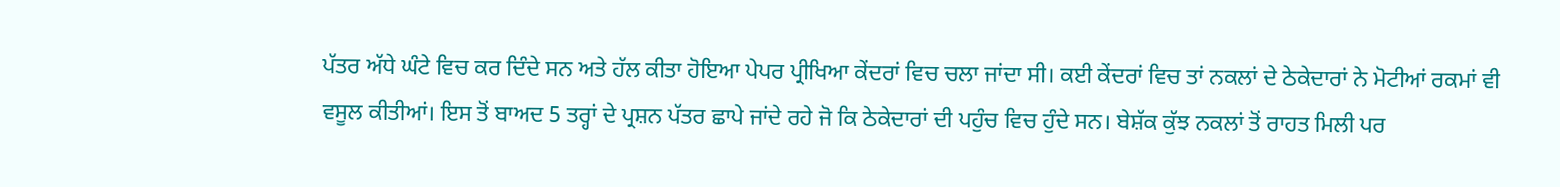ਪੱਤਰ ਅੱਧੇ ਘੰਟੇ ਵਿਚ ਕਰ ਦਿੰਦੇ ਸਨ ਅਤੇ ਹੱਲ ਕੀਤਾ ਹੋਇਆ ਪੇਪਰ ਪ੍ਰੀਖਿਆ ਕੇਂਦਰਾਂ ਵਿਚ ਚਲਾ ਜਾਂਦਾ ਸੀ। ਕਈ ਕੇਂਦਰਾਂ ਵਿਚ ਤਾਂ ਨਕਲਾਂ ਦੇ ਠੇਕੇਦਾਰਾਂ ਨੇ ਮੋਟੀਆਂ ਰਕਮਾਂ ਵੀ ਵਸੂਲ ਕੀਤੀਆਂ। ਇਸ ਤੋਂ ਬਾਅਦ 5 ਤਰ੍ਹਾਂ ਦੇ ਪ੍ਰਸ਼ਨ ਪੱਤਰ ਛਾਪੇ ਜਾਂਦੇ ਰਹੇ ਜੋ ਕਿ ਠੇਕੇਦਾਰਾਂ ਦੀ ਪਹੁੰਚ ਵਿਚ ਹੁੰਦੇ ਸਨ। ਬੇਸ਼ੱਕ ਕੁੱਝ ਨਕਲਾਂ ਤੋਂ ਰਾਹਤ ਮਿਲੀ ਪਰ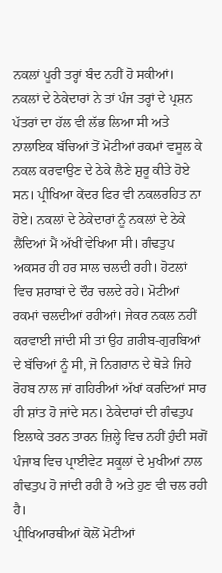ਨਕਲਾਂ ਪੂਰੀ ਤਰ੍ਹਾਂ ਬੰਦ ਨਹੀਂ ਹੋ ਸਕੀਆਂ।
ਨਕਲਾਂ ਦੇ ਠੇਕੇਦਾਰਾਂ ਨੇ ਤਾਂ ਪੰਜ ਤਰ੍ਹਾਂ ਦੇ ਪ੍ਰਸ਼ਨ ਪੱਤਰਾਂ ਦਾ ਹੱਲ ਵੀ ਲੱਭ ਲਿਆ ਸੀ ਅਤੇ ਨਾਲਾਇਕ ਬੱਚਿਆਂ ਤੋਂ ਮੋਟੀਆਂ ਰਕਮਾਂ ਵਸੂਲ ਕੇ ਨਕਲ ਕਰਵਾਉਣ ਦੇ ਠੇਕੇ ਲੈਣੇ ਸ਼ੁਰੂ ਕੀਤੇ ਹੋਏ ਸਨ। ਪ੍ਰੀਖਿਆ ਕੇਂਦਰ ਫਿਰ ਵੀ ਨਕਲਰਹਿਤ ਨਾ ਹੋਏ। ਨਕਲਾਂ ਦੇ ਠੇਕੇਦਾਰਾਂ ਨੂੰ ਨਕਲਾਂ ਦੇ ਠੇਕੇ ਲੈਂਦਿਆਂ ਮੈਂ ਅੱਖੀਂ ਵੇਖਿਆ ਸੀ। ਗੰਢਤੁਪ ਅਕਸਰ ਹੀ ਹਰ ਸਾਲ ਚਲਦੀ ਰਹੀ। ਹੋਟਲਾਂ ਵਿਚ ਸ਼ਰਾਬਾਂ ਦੇ ਦੌਰ ਚਲਦੇ ਰਹੇ। ਮੋਟੀਆਂ ਰਕਮਾਂ ਚਲਦੀਆਂ ਰਹੀਆਂ। ਜੇਕਰ ਨਕਲ ਨਹੀਂ ਕਰਵਾਈ ਜਾਂਦੀ ਸੀ ਤਾਂ ਉਹ ਗ਼ਰੀਬ-ਗੁਰਬਿਆਂ ਦੇ ਬੱਚਿਆਂ ਨੂੰ ਸੀ, ਜੋ ਨਿਗਰਾਨ ਦੇ ਥੋੜੇ ਜਿਹੇ ਰੋਹਬ ਨਾਲ ਜਾਂ ਗਹਿਰੀਆਂ ਅੱਖਾਂ ਕਰਦਿਆਂ ਸਾਰ ਹੀ ਸ਼ਾਂਤ ਹੋ ਜਾਂਦੇ ਸਨ। ਠੇਕੇਦਾਰਾਂ ਦੀ ਗੰਢਤੁਪ ਇਲਾਕੇ ਤਰਨ ਤਾਰਨ ਜ਼ਿਲ੍ਹੇ ਵਿਚ ਨਹੀਂ ਹੁੰਦੀ ਸਗੋਂ ਪੰਜਾਬ ਵਿਚ ਪ੍ਰਾਈਵੇਟ ਸਕੂਲਾਂ ਦੇ ਮੁਖੀਆਂ ਨਾਲ ਗੰਢਤੁਪ ਹੋ ਜਾਂਦੀ ਰਹੀ ਹੈ ਅਤੇ ਹੁਣ ਵੀ ਚਲ ਰਹੀ ਹੈ।
ਪ੍ਰੀਖਿਆਰਥੀਆਂ ਕੋਲੋਂ ਮੋਟੀਆਂ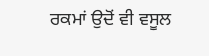ਰਕਮਾਂ ਉਦੋਂ ਵੀ ਵਸੂਲ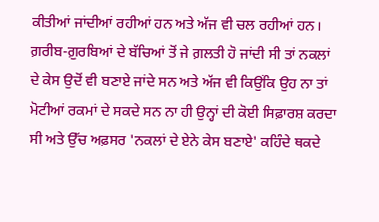ਕੀਤੀਆਂ ਜਾਂਦੀਆਂ ਰਹੀਆਂ ਹਨ ਅਤੇ ਅੱਜ ਵੀ ਚਲ ਰਹੀਆਂ ਹਨ। ਗ਼ਰੀਬ-ਗ਼ੁਰਬਿਆਂ ਦੇ ਬੱਚਿਆਂ ਤੋਂ ਜੇ ਗ਼ਲਤੀ ਹੋ ਜਾਂਦੀ ਸੀ ਤਾਂ ਨਕਲਾਂ ਦੇ ਕੇਸ ਉਦੋਂ ਵੀ ਬਣਾਏ ਜਾਂਦੇ ਸਨ ਅਤੇ ਅੱਜ ਵੀ ਕਿਉਂਕਿ ਉਹ ਨਾ ਤਾਂ ਮੋਟੀਆਂ ਰਕਮਾਂ ਦੇ ਸਕਦੇ ਸਨ ਨਾ ਹੀ ਉਨ੍ਹਾਂ ਦੀ ਕੋਈ ਸਿਫ਼ਾਰਸ਼ ਕਰਦਾ ਸੀ ਅਤੇ ਉੱਚ ਅਫ਼ਸਰ 'ਨਕਲਾਂ ਦੇ ਏਨੇ ਕੇਸ ਬਣਾਏ' ਕਹਿੰਦੇ ਥਕਦੇ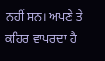ਨਹੀਂ ਸਨ। ਅਪਣੇ ਤੇ ਕਹਿਰ ਵਾਪਰਦਾ ਹੈ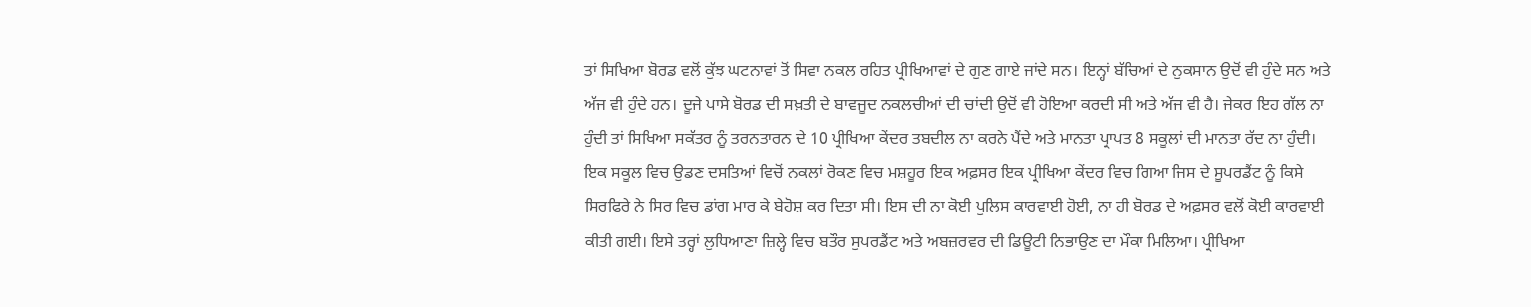ਤਾਂ ਸਿਖਿਆ ਬੋਰਡ ਵਲੋਂ ਕੁੱਝ ਘਟਨਾਵਾਂ ਤੋਂ ਸਿਵਾ ਨਕਲ ਰਹਿਤ ਪ੍ਰੀਖਿਆਵਾਂ ਦੇ ਗੁਣ ਗਾਏ ਜਾਂਦੇ ਸਨ। ਇਨ੍ਹਾਂ ਬੱਚਿਆਂ ਦੇ ਨੁਕਸਾਨ ਉਦੋਂ ਵੀ ਹੁੰਦੇ ਸਨ ਅਤੇ ਅੱਜ ਵੀ ਹੁੰਦੇ ਹਨ। ਦੂਜੇ ਪਾਸੇ ਬੋਰਡ ਦੀ ਸਖ਼ਤੀ ਦੇ ਬਾਵਜੂਦ ਨਕਲਚੀਆਂ ਦੀ ਚਾਂਦੀ ਉਦੋਂ ਵੀ ਹੋਇਆ ਕਰਦੀ ਸੀ ਅਤੇ ਅੱਜ ਵੀ ਹੈ। ਜੇਕਰ ਇਹ ਗੱਲ ਨਾ ਹੁੰਦੀ ਤਾਂ ਸਿਖਿਆ ਸਕੱਤਰ ਨੂੰ ਤਰਨਤਾਰਨ ਦੇ 10 ਪ੍ਰੀਖਿਆ ਕੇਂਦਰ ਤਬਦੀਲ ਨਾ ਕਰਨੇ ਪੈਂਦੇ ਅਤੇ ਮਾਨਤਾ ਪ੍ਰਾਪਤ 8 ਸਕੂਲਾਂ ਦੀ ਮਾਨਤਾ ਰੱਦ ਨਾ ਹੁੰਦੀ।
ਇਕ ਸਕੂਲ ਵਿਚ ਉਡਣ ਦਸਤਿਆਂ ਵਿਚੋਂ ਨਕਲਾਂ ਰੋਕਣ ਵਿਚ ਮਸ਼ਹੂਰ ਇਕ ਅਫ਼ਸਰ ਇਕ ਪ੍ਰੀਖਿਆ ਕੇਂਦਰ ਵਿਚ ਗਿਆ ਜਿਸ ਦੇ ਸੂਪਰਡੈਂਟ ਨੂੰ ਕਿਸੇ ਸਿਰਫਿਰੇ ਨੇ ਸਿਰ ਵਿਚ ਡਾਂਗ ਮਾਰ ਕੇ ਬੇਹੋਸ਼ ਕਰ ਦਿਤਾ ਸੀ। ਇਸ ਦੀ ਨਾ ਕੋਈ ਪੁਲਿਸ ਕਾਰਵਾਈ ਹੋਈ, ਨਾ ਹੀ ਬੋਰਡ ਦੇ ਅਫ਼ਸਰ ਵਲੋਂ ਕੋਈ ਕਾਰਵਾਈ ਕੀਤੀ ਗਈ। ਇਸੇ ਤਰ੍ਹਾਂ ਲੁਧਿਆਣਾ ਜ਼ਿਲ੍ਹੇ ਵਿਚ ਬਤੌਰ ਸੁਪਰਡੈਂਟ ਅਤੇ ਅਬਜ਼ਰਵਰ ਦੀ ਡਿਊਟੀ ਨਿਭਾਉਣ ਦਾ ਮੌਕਾ ਮਿਲਿਆ। ਪ੍ਰੀਖਿਆ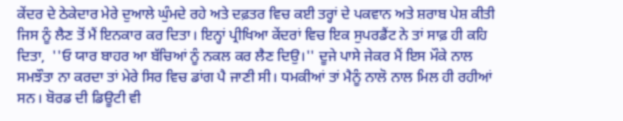ਕੇਂਦਰ ਦੇ ਠੇਕੇਦਾਰ ਮੇਰੇ ਦੁਆਲੇ ਘੁੰਮਦੇ ਰਹੇ ਅਤੇ ਦਫ਼ਤਰ ਵਿਚ ਕਈ ਤਰ੍ਹਾਂ ਦੇ ਪਕਵਾਨ ਅਤੇ ਸ਼ਰਾਬ ਪੇਸ਼ ਕੀਤੀ ਜਿਸ ਨੂੰ ਲੈਣ ਤੋਂ ਮੈਂ ਇਨਕਾਰ ਕਰ ਦਿਤਾ। ਇਨ੍ਹਾਂ ਪ੍ਰੀਖਿਆ ਕੇਂਦਰਾਂ ਵਿਚ ਇਕ ਸੁਪਰਡੈਂਟ ਨੇ ਤਾਂ ਸਾਫ਼ ਹੀ ਕਹਿ ਦਿਤਾ,  ''ਓ ਯਾਰ ਬਾਹਰ ਆ ਬੱਚਿਆਂ ਨੂੰ ਨਕਲ ਕਰ ਲੈਣ ਦਿਉ।'' ਦੂਜੇ ਪਾਸੇ ਜੇਕਰ ਮੈਂ ਇਸ ਮੌਕੇ ਨਾਲ ਸਮਝੌਤਾ ਨਾ ਕਰਦਾ ਤਾਂ ਮੇਰੇ ਸਿਰ ਵਿਚ ਡਾਂਗ ਪੈ ਜਾਣੀ ਸੀ। ਧਮਕੀਆਂ ਤਾਂ ਮੈਨੂੰ ਨਾਲੋ ਨਾਲ ਮਿਲ ਹੀ ਰਹੀਆਂ ਸਨ। ਬੋਰਡ ਦੀ ਡਿਊਟੀ ਵੀ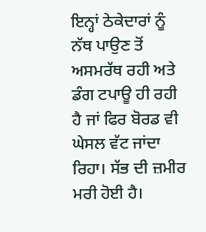ਇਨ੍ਹਾਂ ਠੇਕੇਦਾਰਾਂ ਨੂੰ ਨੱਥ ਪਾਉਣ ਤੋਂ ਅਸਮਰੱਥ ਰਹੀ ਅਤੇ ਡੰਗ ਟਪਾਊ ਹੀ ਰਹੀ ਹੈ ਜਾਂ ਫਿਰ ਬੋਰਡ ਵੀ ਘੇਸਲ ਵੱਟ ਜਾਂਦਾ ਰਿਹਾ। ਸੱਭ ਦੀ ਜ਼ਮੀਰ ਮਰੀ ਹੋਈ ਹੈ।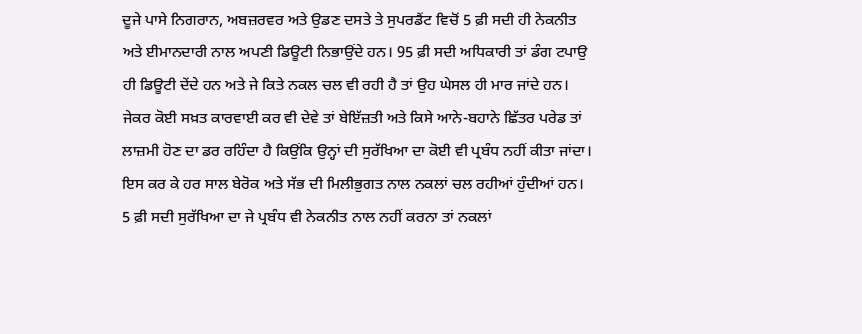ਦੂਜੇ ਪਾਸੇ ਨਿਗਰਾਨ, ਅਬਜ਼ਰਵਰ ਅਤੇ ਉਡਣ ਦਸਤੇ ਤੇ ਸੁਪਰਡੈਂਟ ਵਿਚੋਂ 5 ਫ਼ੀ ਸਦੀ ਹੀ ਨੇਕਨੀਤ ਅਤੇ ਈਮਾਨਦਾਰੀ ਨਾਲ ਅਪਣੀ ਡਿਊਟੀ ਨਿਭਾਉਂਦੇ ਹਨ। 95 ਫ਼ੀ ਸਦੀ ਅਧਿਕਾਰੀ ਤਾਂ ਡੰਗ ਟਪਾਉ ਹੀ ਡਿਊਟੀ ਦੇਂਦੇ ਹਨ ਅਤੇ ਜੇ ਕਿਤੇ ਨਕਲ ਚਲ ਵੀ ਰਹੀ ਹੈ ਤਾਂ ਉਹ ਘੇਸਲ ਹੀ ਮਾਰ ਜਾਂਦੇ ਹਨ। ਜੇਕਰ ਕੋਈ ਸਖ਼ਤ ਕਾਰਵਾਈ ਕਰ ਵੀ ਦੇਵੇ ਤਾਂ ਬੇਇੱਜ਼ਤੀ ਅਤੇ ਕਿਸੇ ਆਨੇ-ਬਹਾਨੇ ਛਿੱਤਰ ਪਰੇਡ ਤਾਂ ਲਾਜ਼ਮੀ ਹੋਣ ਦਾ ਡਰ ਰਹਿੰਦਾ ਹੈ ਕਿਉਂਕਿ ਉਨ੍ਹਾਂ ਦੀ ਸੁਰੱਖਿਆ ਦਾ ਕੋਈ ਵੀ ਪ੍ਰਬੰਧ ਨਹੀਂ ਕੀਤਾ ਜਾਂਦਾ। ਇਸ ਕਰ ਕੇ ਹਰ ਸਾਲ ਬੇਰੋਕ ਅਤੇ ਸੱਭ ਦੀ ਮਿਲੀਭੁਗਤ ਨਾਲ ਨਕਲਾਂ ਚਲ ਰਹੀਆਂ ਹੁੰਦੀਆਂ ਹਨ। 5 ਫ਼ੀ ਸਦੀ ਸੁਰੱਖਿਆ ਦਾ ਜੇ ਪ੍ਰਬੰਧ ਵੀ ਨੇਕਨੀਤ ਨਾਲ ਨਹੀਂ ਕਰਨਾ ਤਾਂ ਨਕਲਾਂ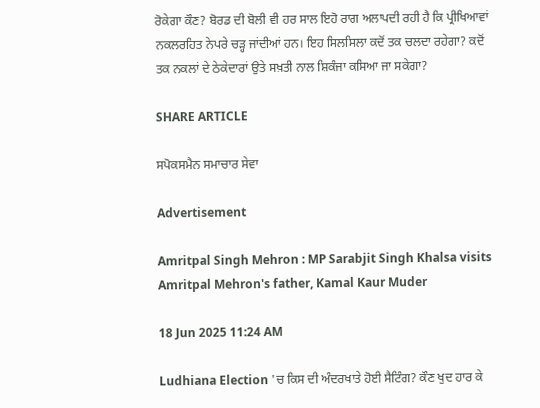ਰੋਕੇਗਾ ਕੌਣ? ਬੋਰਡ ਦੀ ਬੋਲੀ ਵੀ ਹਰ ਸਾਲ ਇਹੋ ਰਾਗ ਅਲਾਪਦੀ ਰਹੀ ਹੈ ਕਿ ਪ੍ਰੀਖਿਆਵਾਂ ਨਕਲਰਹਿਤ ਨੇਪਰੇ ਚੜ੍ਹ ਜਾਂਦੀਆਂ ਹਨ। ਇਹ ਸਿਲਸਿਲਾ ਕਦੋਂ ਤਕ ਚਲਦਾ ਰਹੇਗਾ? ਕਦੋਂ ਤਕ ਨਕਲਾਂ ਦੇ ਠੇਕੇਦਾਰਾਂ ਉਤੇ ਸਖ਼ਤੀ ਨਾਲ ਸ਼ਿਕੰਜਾ ਕਸਿਆ ਜਾ ਸਕੇਗਾ?

SHARE ARTICLE

ਸਪੋਕਸਮੈਨ ਸਮਾਚਾਰ ਸੇਵਾ

Advertisement

Amritpal Singh Mehron : MP Sarabjit Singh Khalsa visits Amritpal Mehron's father, Kamal Kaur Muder

18 Jun 2025 11:24 AM

Ludhiana Election 'ਚ ਕਿਸ ਦੀ ਅੰਦਰਖਾਤੇ ਹੋਈ ਸੈਟਿੰਗ? ਕੌਣ ਖੁਦ ਹਾਰ ਕੇ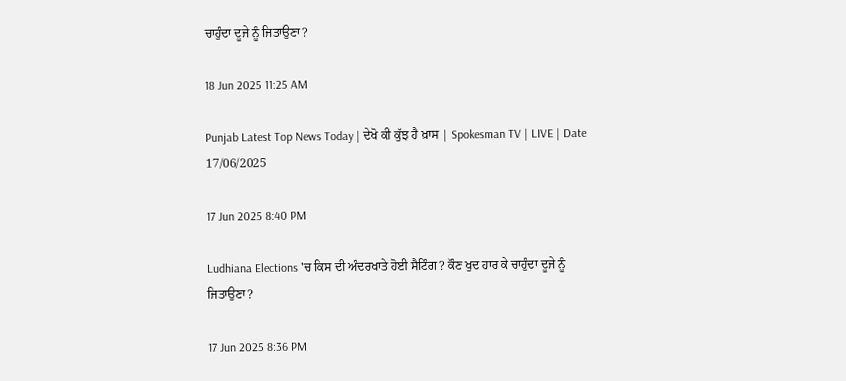ਚਾਹੁੰਦਾ ਦੂਜੇ ਨੂੰ ਜਿਤਾਉਣਾ?

18 Jun 2025 11:25 AM

Punjab Latest Top News Today | ਦੇਖੋ ਕੀ ਕੁੱਝ ਹੈ ਖ਼ਾਸ | Spokesman TV | LIVE | Date 17/06/2025

17 Jun 2025 8:40 PM

Ludhiana Elections 'ਚ ਕਿਸ ਦੀ ਅੰਦਰਖਾਤੇ ਹੋਈ ਸੈਟਿੰਗ? ਕੌਣ ਖੁਦ ਹਾਰ ਕੇ ਚਾਹੁੰਦਾ ਦੂਜੇ ਨੂੰ ਜਿਤਾਉਣਾ?

17 Jun 2025 8:36 PM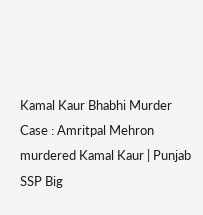Kamal Kaur Bhabhi Murder Case : Amritpal Mehron murdered Kamal Kaur | Punjab SSP Big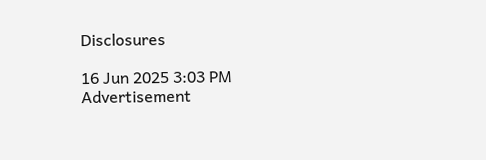Disclosures

16 Jun 2025 3:03 PM
Advertisement